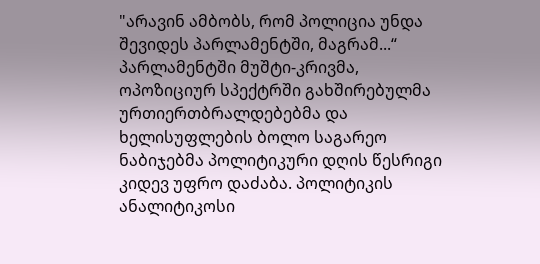"არავინ ამბობს, რომ პოლიცია უნდა შევიდეს პარლამენტში, მაგრამ...“
პარლამენტში მუშტი-კრივმა, ოპოზიციურ სპექტრში გახშირებულმა ურთიერთბრალდებებმა და ხელისუფლების ბოლო საგარეო ნაბიჯებმა პოლიტიკური დღის წესრიგი კიდევ უფრო დაძაბა. პოლიტიკის ანალიტიკოსი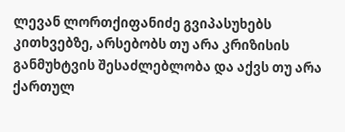ლევან ლორთქიფანიძე გვიპასუხებს კითხვებზე, არსებობს თუ არა კრიზისის განმუხტვის შესაძლებლობა და აქვს თუ არა ქართულ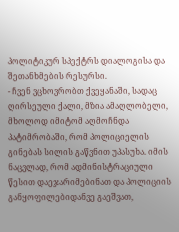პოლიტიკურ სპექტრს დიალოგისა და შეთანხმების რესურსი.
- ჩვენ ვცხოვრობთ ქვეყანაში, სადაც ღირსეული ქალი, მზია ამაღლობელი, მხოლოდ იმიტომ აღმოჩნდა პატიმრობაში, რომ პოლიციელის გინებას სილის გაწვნით უპასუხა. იმის ნაცვლად, რომ ადმინისტრაციული წესით დაეჯარიმებინათ და პოლიციის განყოფილებიდანვე გაეშვათ,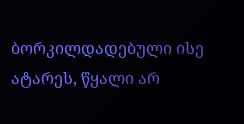ბორკილდადებული ისე ატარეს, წყალი არ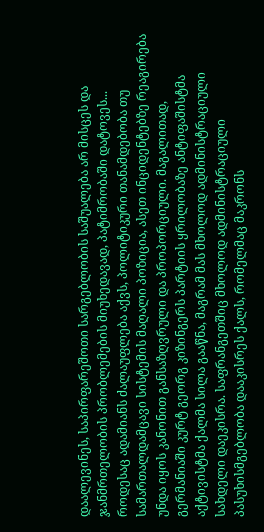დაალევინეს, საპირფარეშოთი სარგებლობის საშუალება არ მისცეს და ჯანმრთელობის პრობლემების მიუხედავად, პატიმრობაში დატოვეს... როდესაც ადამიანს ძალაუფლება აქვს, პოლიტიკური თანამდებობა თუ სამართალდამცავი სისტემის მაღალი პოზიცია, ასეთ ინციდენტებზე რეაგირება უნდა იყოს კანონით განსაზღვრული და პროპორციული. მაგალითად, გერმანიაში კურტ გეორგ კიზინგერს პარტიის ყრილობაზე ანტიფაშისტმა აქტივისტმა ქალმა სილა გააწნა, მაგრამ მას მხოლოდ ადმინისტრაციული სახდელი დაეკისრა. საფრანგეთშიც მხოლოდ ადმინისტრაციული პასუხისმგებლობა დააკისრეს ქალს, რომელმაც მაკრონს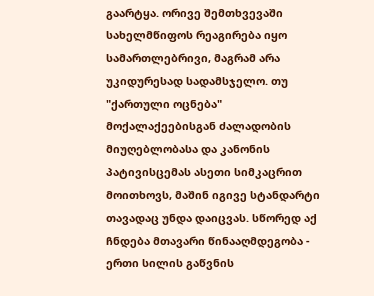გაარტყა. ორივე შემთხვევაში სახელმწიფოს რეაგირება იყო სამართლებრივი, მაგრამ არა უკიდურესად სადამსჯელო. თუ "ქართული ოცნება" მოქალაქეებისგან ძალადობის მიუღებლობასა და კანონის პატივისცემას ასეთი სიმკაცრით მოითხოვს, მაშინ იგივე სტანდარტი თავადაც უნდა დაიცვას. სწორედ აქ ჩნდება მთავარი წინააღმდეგობა - ერთი სილის გაწვნის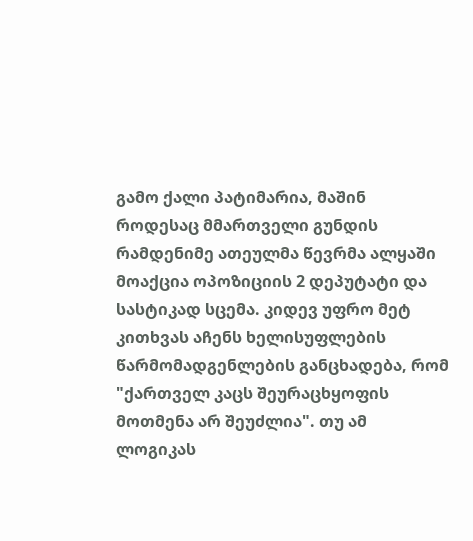გამო ქალი პატიმარია, მაშინ როდესაც მმართველი გუნდის რამდენიმე ათეულმა წევრმა ალყაში მოაქცია ოპოზიციის 2 დეპუტატი და სასტიკად სცემა. კიდევ უფრო მეტ კითხვას აჩენს ხელისუფლების წარმომადგენლების განცხადება, რომ "ქართველ კაცს შეურაცხყოფის მოთმენა არ შეუძლია". თუ ამ ლოგიკას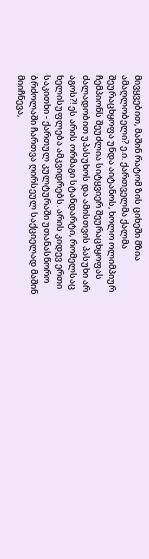მივყვებით, მაშინ რატომ ზის ციხეში მზია ამაღლობელი? ე.ი. ქართველმა ქალმა შეურაცხყოფა უნდა აიტანოს, ხოლო ოლიმპიურ ჩემპიონს შეუძლია სიტყვიერ შეურაცხყოფას ძალადობით უპასუხოს და ამისთვის პასუხი არ აგოს?! ეს არის ორმაგი სტანდარტი, რომელსაც ხელისუფლება ამკვიდრებს. არის კიდევ ერთი საკითხი - ქართულ კულტურაში უთანასწორო ბრძოლაში ჩართვა ღირსეულ საქციელად მაშინ მიიჩნევა,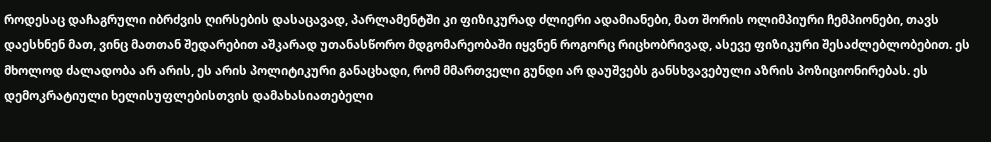როდესაც დაჩაგრული იბრძვის ღირსების დასაცავად, პარლამენტში კი ფიზიკურად ძლიერი ადამიანები, მათ შორის ოლიმპიური ჩემპიონები, თავს დაესხნენ მათ, ვინც მათთან შედარებით აშკარად უთანასწორო მდგომარეობაში იყვნენ როგორც რიცხობრივად, ასევე ფიზიკური შესაძლებლობებით. ეს მხოლოდ ძალადობა არ არის, ეს არის პოლიტიკური განაცხადი, რომ მმართველი გუნდი არ დაუშვებს განსხვავებული აზრის პოზიციონირებას. ეს დემოკრატიული ხელისუფლებისთვის დამახასიათებელი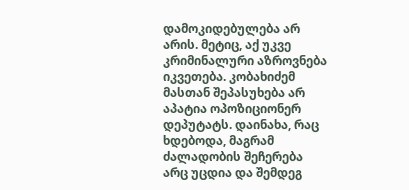დამოკიდებულება არ არის. მეტიც, აქ უკვე კრიმინალური აზროვნება იკვეთება. კობახიძემ მასთან შეპასუხება არ აპატია ოპოზიციონერ დეპუტატს. დაინახა, რაც ხდებოდა, მაგრამ ძალადობის შეჩერება არც უცდია და შემდეგ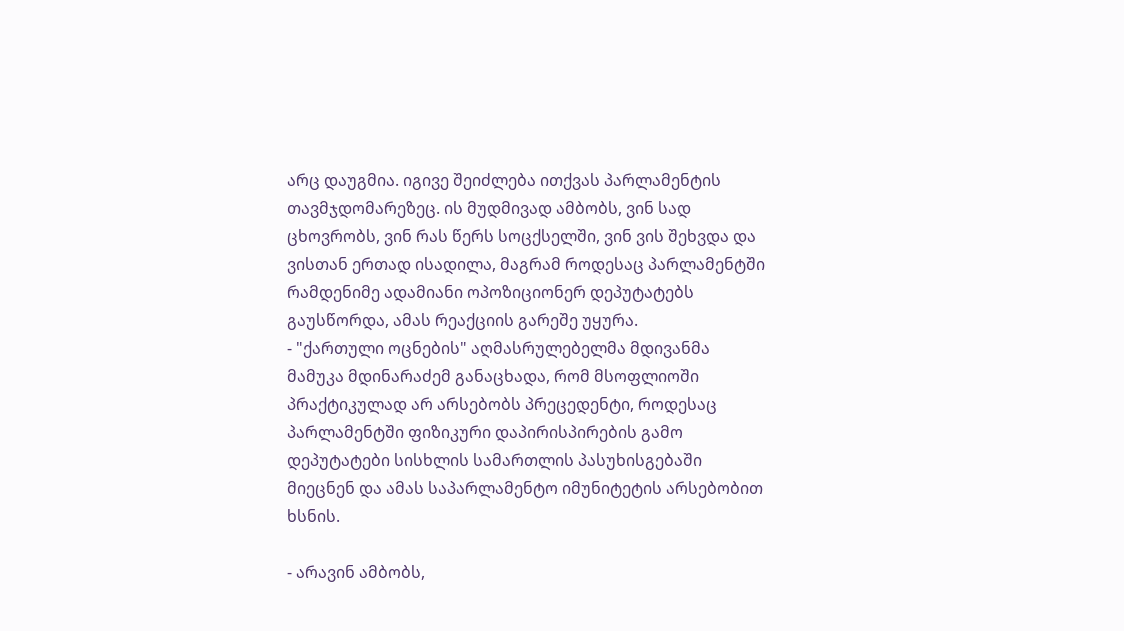არც დაუგმია. იგივე შეიძლება ითქვას პარლამენტის თავმჯდომარეზეც. ის მუდმივად ამბობს, ვინ სად ცხოვრობს, ვინ რას წერს სოცქსელში, ვინ ვის შეხვდა და ვისთან ერთად ისადილა, მაგრამ როდესაც პარლამენტში რამდენიმე ადამიანი ოპოზიციონერ დეპუტატებს გაუსწორდა, ამას რეაქციის გარეშე უყურა.
- "ქართული ოცნების" აღმასრულებელმა მდივანმა მამუკა მდინარაძემ განაცხადა, რომ მსოფლიოში პრაქტიკულად არ არსებობს პრეცედენტი, როდესაც პარლამენტში ფიზიკური დაპირისპირების გამო დეპუტატები სისხლის სამართლის პასუხისგებაში მიეცნენ და ამას საპარლამენტო იმუნიტეტის არსებობით ხსნის.

- არავინ ამბობს,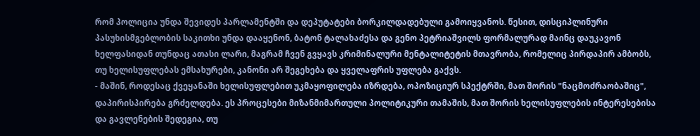რომ პოლიცია უნდა შევიდეს პარლამენტში და დეპუტატები ბორკილდადებული გამოიყვანოს. წესით, დისციპლინური პასუხისმგებლობის საკითხი უნდა დააყენონ, ბატონ ტალახაძესა და გენო პეტრიაშვილს ფორმალურად მაინც დაუკავონ ხელფასიდან თუნდაც ათასი ლარი, მაგრამ ჩვენ გვყავს კრიმინალური მენტალიტეტის მთავრობა, რომელიც პირდაპირ ამბობს, თუ ხელისუფლებას ემსახურები, კანონი არ შეგეხება და ყველაფრის უფლება გაქვს.
- მაშინ, როდესაც ქვეყანაში ხელისუფლებით უკმაყოფილება იზრდება, ოპოზიციურ სპექტრში, მათ შორის "ნაცმოძრაობაშიც", დაპირისპირება გრძელდება. ეს პროცესები მიზანმიმართული პოლიტიკური თამაშის, მათ შორის ხელისუფლების ინტერესებისა და გავლენების შედეგია, თუ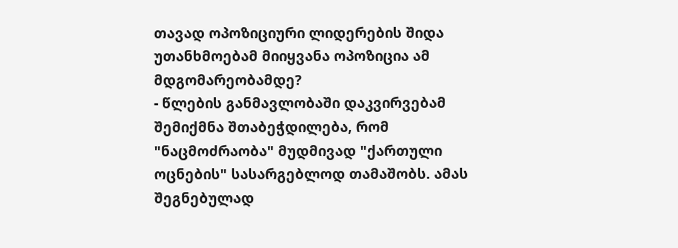თავად ოპოზიციური ლიდერების შიდა უთანხმოებამ მიიყვანა ოპოზიცია ამ მდგომარეობამდე?
- წლების განმავლობაში დაკვირვებამ შემიქმნა შთაბეჭდილება, რომ "ნაცმოძრაობა" მუდმივად "ქართული ოცნების" სასარგებლოდ თამაშობს. ამას შეგნებულად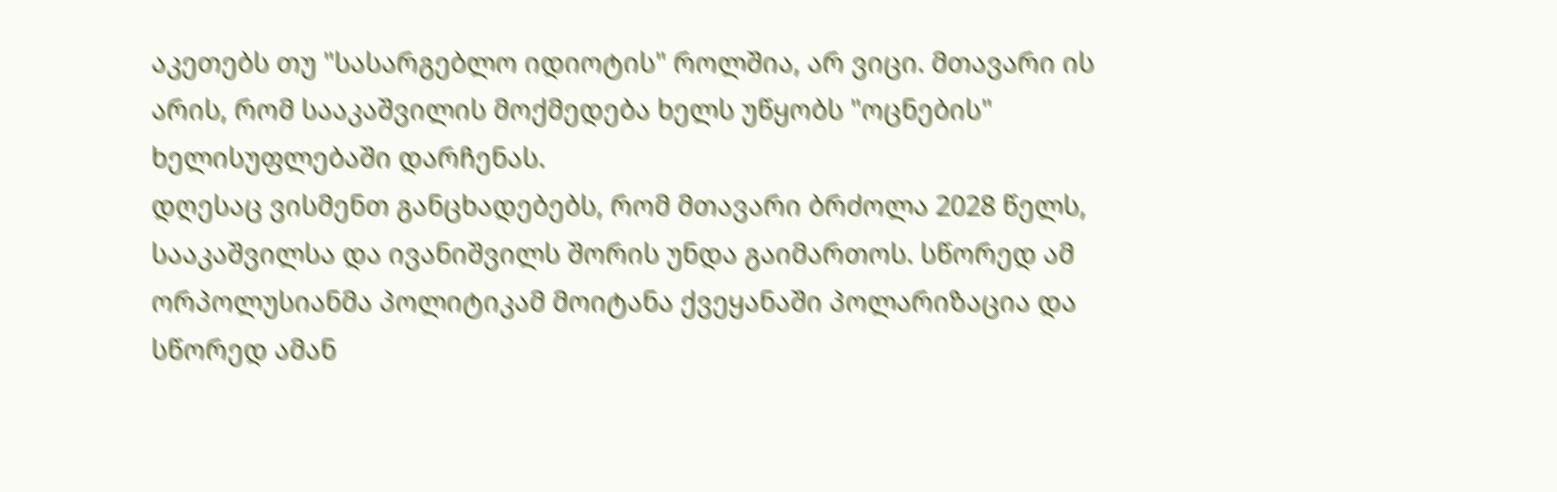აკეთებს თუ "სასარგებლო იდიოტის" როლშია, არ ვიცი. მთავარი ის არის, რომ სააკაშვილის მოქმედება ხელს უწყობს "ოცნების" ხელისუფლებაში დარჩენას.
დღესაც ვისმენთ განცხადებებს, რომ მთავარი ბრძოლა 2028 წელს, სააკაშვილსა და ივანიშვილს შორის უნდა გაიმართოს. სწორედ ამ ორპოლუსიანმა პოლიტიკამ მოიტანა ქვეყანაში პოლარიზაცია და სწორედ ამან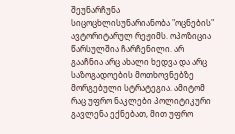შეუნარჩუნა სიცოცხლისუნარიანობა "ოცნების" ავტორიტარულ რეჟიმს. ოპოზიცია წარსულშია ჩარჩენილი. არ გააჩნია არც ახალი ხედვა და არც საზოგადოების მოთხოვნებზე მორგებული სტრატეგია. ამიტომ რაც უფრო ნაკლები პოლიტიკური გავლენა ექნებათ, მით უფრო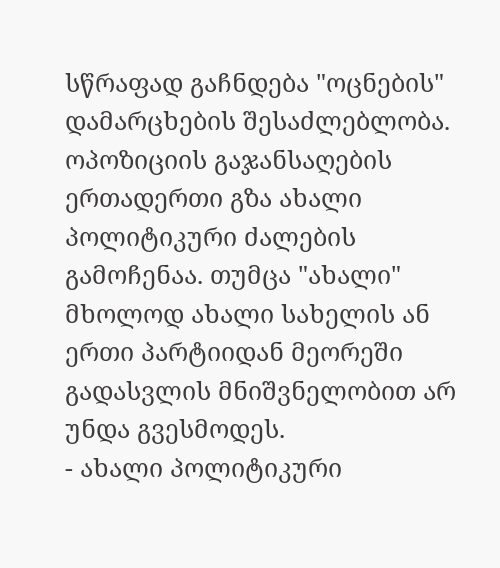სწრაფად გაჩნდება "ოცნების" დამარცხების შესაძლებლობა. ოპოზიციის გაჯანსაღების ერთადერთი გზა ახალი პოლიტიკური ძალების გამოჩენაა. თუმცა "ახალი" მხოლოდ ახალი სახელის ან ერთი პარტიიდან მეორეში გადასვლის მნიშვნელობით არ უნდა გვესმოდეს.
- ახალი პოლიტიკური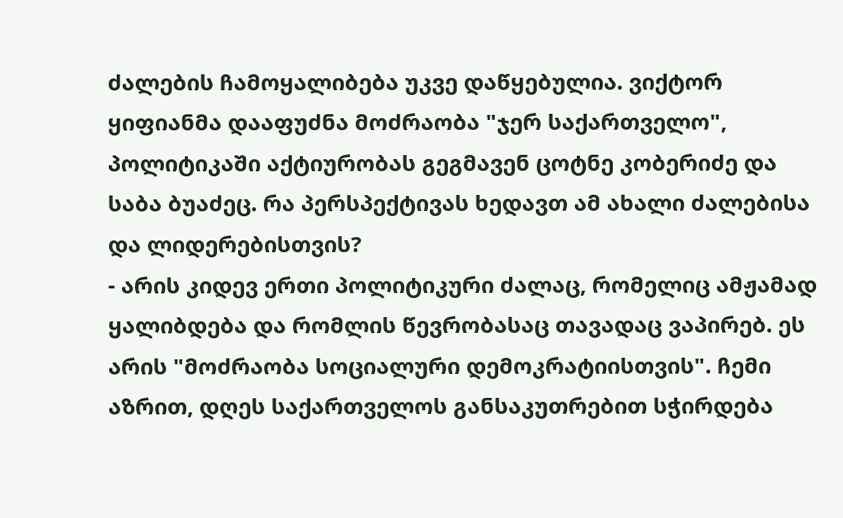ძალების ჩამოყალიბება უკვე დაწყებულია. ვიქტორ ყიფიანმა დააფუძნა მოძრაობა "ჯერ საქართველო", პოლიტიკაში აქტიურობას გეგმავენ ცოტნე კობერიძე და საბა ბუაძეც. რა პერსპექტივას ხედავთ ამ ახალი ძალებისა და ლიდერებისთვის?
- არის კიდევ ერთი პოლიტიკური ძალაც, რომელიც ამჟამად ყალიბდება და რომლის წევრობასაც თავადაც ვაპირებ. ეს არის "მოძრაობა სოციალური დემოკრატიისთვის". ჩემი აზრით, დღეს საქართველოს განსაკუთრებით სჭირდება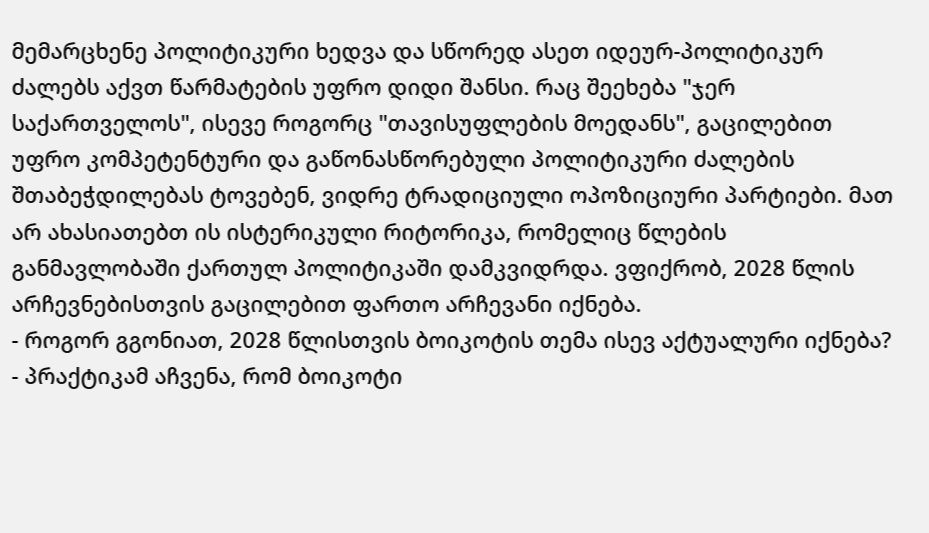მემარცხენე პოლიტიკური ხედვა და სწორედ ასეთ იდეურ-პოლიტიკურ ძალებს აქვთ წარმატების უფრო დიდი შანსი. რაც შეეხება "ჯერ საქართველოს", ისევე როგორც "თავისუფლების მოედანს", გაცილებით უფრო კომპეტენტური და გაწონასწორებული პოლიტიკური ძალების შთაბეჭდილებას ტოვებენ, ვიდრე ტრადიციული ოპოზიციური პარტიები. მათ არ ახასიათებთ ის ისტერიკული რიტორიკა, რომელიც წლების განმავლობაში ქართულ პოლიტიკაში დამკვიდრდა. ვფიქრობ, 2028 წლის არჩევნებისთვის გაცილებით ფართო არჩევანი იქნება.
- როგორ გგონიათ, 2028 წლისთვის ბოიკოტის თემა ისევ აქტუალური იქნება?
- პრაქტიკამ აჩვენა, რომ ბოიკოტი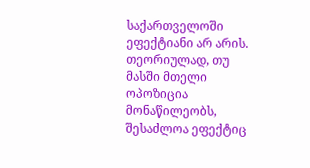საქართველოში ეფექტიანი არ არის. თეორიულად, თუ მასში მთელი ოპოზიცია მონაწილეობს, შესაძლოა ეფექტიც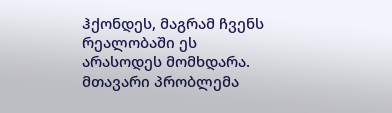ჰქონდეს, მაგრამ ჩვენს რეალობაში ეს არასოდეს მომხდარა. მთავარი პრობლემა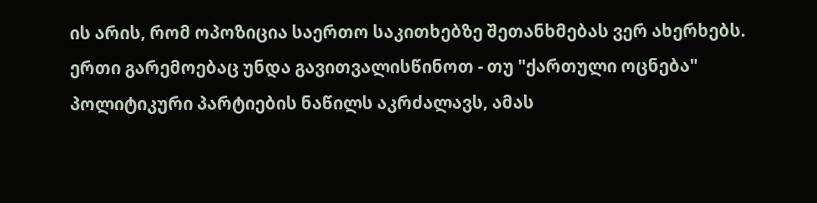ის არის, რომ ოპოზიცია საერთო საკითხებზე შეთანხმებას ვერ ახერხებს. ერთი გარემოებაც უნდა გავითვალისწინოთ - თუ "ქართული ოცნება" პოლიტიკური პარტიების ნაწილს აკრძალავს, ამას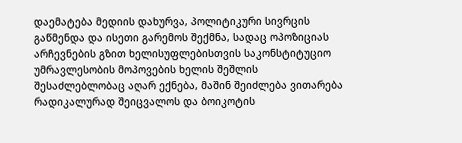დაემატება მედიის დახურვა, პოლიტიკური სივრცის გაწმენდა და ისეთი გარემოს შექმნა, სადაც ოპოზიციას არჩევნების გზით ხელისუფლებისთვის საკონსტიტუციო უმრავლესობის მოპოვების ხელის შეშლის შესაძლებლობაც აღარ ექნება, მაშინ შეიძლება ვითარება რადიკალურად შეიცვალოს და ბოიკოტის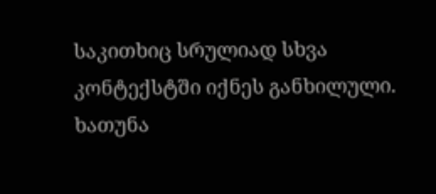საკითხიც სრულიად სხვა კონტექსტში იქნეს განხილული.
ხათუნა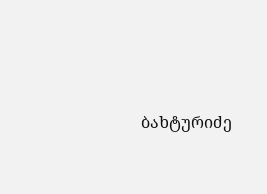ბახტურიძე